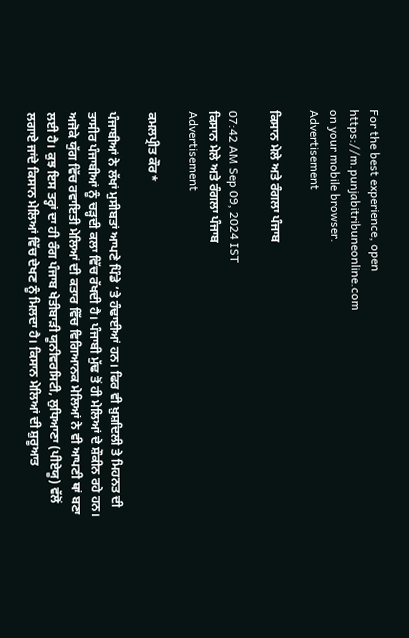For the best experience, open
https://m.punjabitribuneonline.com
on your mobile browser.
Advertisement

ਕਿਸਾਨ ਮੇਲੇ ਅਤੇ ਰੰਗਲਾ ਪੰਜਾਬ

07:42 AM Sep 09, 2024 IST
ਕਿਸਾਨ ਮੇਲੇ ਅਤੇ ਰੰਗਲਾ ਪੰਜਾਬ
Advertisement

ਕਮਲਪ੍ਰੀਤ ਕੌਰ*

ਪੰਜਾਬੀਆਂ ਨੇ ਲੱਖਾਂ ਮੁਸੀਬਤਾਂ ਆਪਣੇ ਪਿੰਡੇ ’ਤੇ ਹੰਢਾਈਆਂ ਹਨ। ਫਿਰ ਵੀ ਖ਼ੁਸ਼ਦਿਲੀ ਤੇ ਮਿਹਨਤ ਦੀ ਤਾਸੀਰ ਪੰਜਾਬੀਆਂ ਨੂੰ ਚੜ੍ਹਦੀ ਕਲਾ ਵਿੱਚ ਰੱਖਦੀ ਹੈ। ਪੰਜਾਬੀ ਮੁੱਢ ਤੋਂ ਹੀ ਮੇਲਿਆਂ ਦੇ ਸ਼ੌਕੀਨ ਰਹੇ ਹਨ। ਅਜੋਕੇ ਯੁੱਗ ਵਿੱਚ ਰਵਾਇਤੀ ਮੇਲਿਆਂ ਦੀ ਕਤਾਰ ਵਿੱਚ ਵਿਗਿਆਨਕ ਮੇਲਿਆਂ ਨੇ ਵੀ ਆਪਣੀ ਥਾਂ ਬਣਾ ਲਈ ਹੈ। ਕੁਝ ਇਸ ਤਰ੍ਹਾਂ ਦਾ ਹੀ ਰੰਗ ਪੰਜਾਬ ਖੇਤੀਬਾੜੀ ਯੂਨੀਵਰਸਿਟੀ, ਲੁਧਿਆਣਾ (ਪੀਏਯੂ) ਵੱਲੋਂ ਲਗਾਏ ਜਾਂਦੇ ਕਿਸਾਨ ਮੇਲਿਆਂ ਵਿੱਚ ਦੇਖਣ ਨੂੰ ਮਿਲਦਾ ਹੈ। ਕਿਸਾਨ ਮੇਲਿਆਂ ਦੀ ਸ਼ੁਰੂਆਤ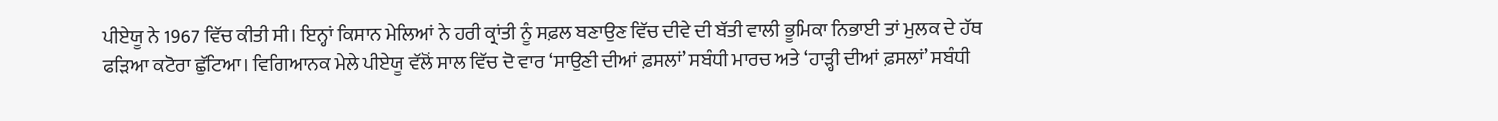ਪੀਏਯੂ ਨੇ 1967 ਵਿੱਚ ਕੀਤੀ ਸੀ। ਇਨ੍ਹਾਂ ਕਿਸਾਨ ਮੇਲਿਆਂ ਨੇ ਹਰੀ ਕ੍ਰਾਂਤੀ ਨੂੰ ਸਫ਼ਲ ਬਣਾਉਣ ਵਿੱਚ ਦੀਵੇ ਦੀ ਬੱਤੀ ਵਾਲੀ ਭੂਮਿਕਾ ਨਿਭਾਈ ਤਾਂ ਮੁਲਕ ਦੇ ਹੱਥ ਫੜਿਆ ਕਟੋਰਾ ਛੁੱਟਿਆ। ਵਿਗਿਆਨਕ ਮੇਲੇ ਪੀਏਯੂ ਵੱਲੋਂ ਸਾਲ ਵਿੱਚ ਦੋ ਵਾਰ ‘ਸਾਉਣੀ ਦੀਆਂ ਫ਼ਸਲਾਂ’ ਸਬੰਧੀ ਮਾਰਚ ਅਤੇ ‘ਹਾੜ੍ਹੀ ਦੀਆਂ ਫ਼ਸਲਾਂ’ ਸਬੰਧੀ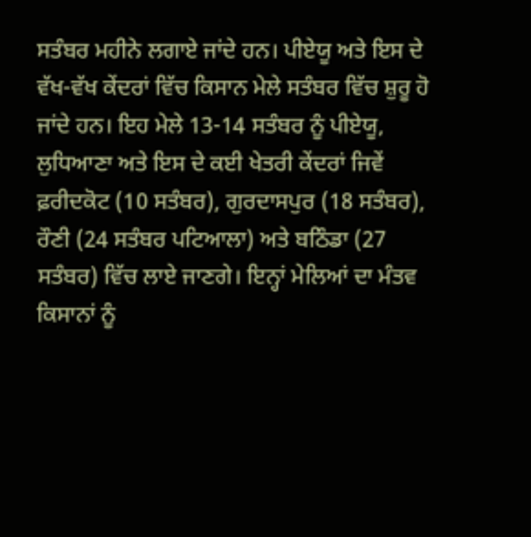ਸਤੰਬਰ ਮਹੀਨੇ ਲਗਾਏ ਜਾਂਦੇ ਹਨ। ਪੀਏਯੂ ਅਤੇ ਇਸ ਦੇ ਵੱਖ-ਵੱਖ ਕੇਂਦਰਾਂ ਵਿੱਚ ਕਿਸਾਨ ਮੇਲੇ ਸਤੰਬਰ ਵਿੱਚ ਸ਼ੁਰੂ ਹੋ ਜਾਂਦੇ ਹਨ। ਇਹ ਮੇਲੇ 13-14 ਸਤੰਬਰ ਨੂੰ ਪੀਏਯੂ, ਲੁਧਿਆਣਾ ਅਤੇ ਇਸ ਦੇ ਕਈ ਖੇਤਰੀ ਕੇਂਦਰਾਂ ਜਿਵੇਂ ਫ਼ਰੀਦਕੋਟ (10 ਸਤੰਬਰ), ਗੁਰਦਾਸਪੁਰ (18 ਸਤੰਬਰ), ਰੌਣੀ (24 ਸਤੰਬਰ ਪਟਿਆਲਾ) ਅਤੇ ਬਠਿੰਡਾ (27 ਸਤੰਬਰ) ਵਿੱਚ ਲਾਏ ਜਾਣਗੇ। ਇਨ੍ਹਾਂ ਮੇਲਿਆਂ ਦਾ ਮੰਤਵ ਕਿਸਾਨਾਂ ਨੂੰ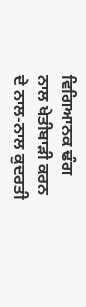ਵਿਗਿਆਨਕ ਢੰਗ ਨਾਲ ਖੇਤੀਬਾੜੀ ਕਰਨ ਦੇ ਨਾਲ-ਨਾਲ ਕੁਦਰਤੀ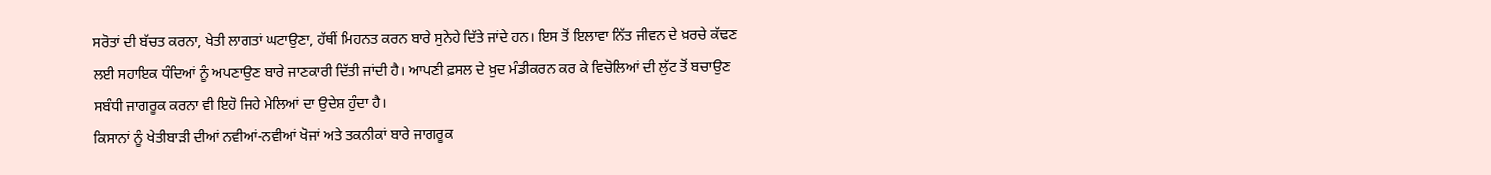ਸਰੋਤਾਂ ਦੀ ਬੱਚਤ ਕਰਨਾ, ਖੇਤੀ ਲਾਗਤਾਂ ਘਟਾਉਣਾ, ਹੱਥੀਂ ਮਿਹਨਤ ਕਰਨ ਬਾਰੇ ਸੁਨੇਹੇ ਦਿੱਤੇ ਜਾਂਦੇ ਹਨ। ਇਸ ਤੋਂ ਇਲਾਵਾ ਨਿੱਤ ਜੀਵਨ ਦੇ ਖ਼ਰਚੇ ਕੱਢਣ ਲਈ ਸਹਾਇਕ ਧੰਦਿਆਂ ਨੂੰ ਅਪਣਾਉਣ ਬਾਰੇ ਜਾਣਕਾਰੀ ਦਿੱਤੀ ਜਾਂਦੀ ਹੈ। ਆਪਣੀ ਫ਼ਸਲ ਦੇ ਖ਼ੁਦ ਮੰਡੀਕਰਨ ਕਰ ਕੇ ਵਿਚੋਲਿਆਂ ਦੀ ਲੁੱਟ ਤੋਂ ਬਚਾਉਣ ਸਬੰਧੀ ਜਾਗਰੂਕ ਕਰਨਾ ਵੀ ਇਹੋ ਜਿਹੇ ਮੇਲਿਆਂ ਦਾ ਉਦੇਸ਼ ਹੁੰਦਾ ਹੈ।
ਕਿਸਾਨਾਂ ਨੂੰ ਖੇਤੀਬਾੜੀ ਦੀਆਂ ਨਵੀਆਂ-ਨਵੀਆਂ ਖੋਜਾਂ ਅਤੇ ਤਕਨੀਕਾਂ ਬਾਰੇ ਜਾਗਰੂਕ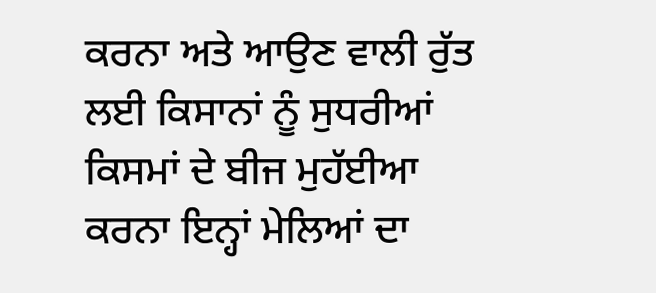ਕਰਨਾ ਅਤੇ ਆਉਣ ਵਾਲੀ ਰੁੱਤ ਲਈ ਕਿਸਾਨਾਂ ਨੂੰ ਸੁਧਰੀਆਂ ਕਿਸਮਾਂ ਦੇ ਬੀਜ ਮੁਹੱਈਆ ਕਰਨਾ ਇਨ੍ਹਾਂ ਮੇਲਿਆਂ ਦਾ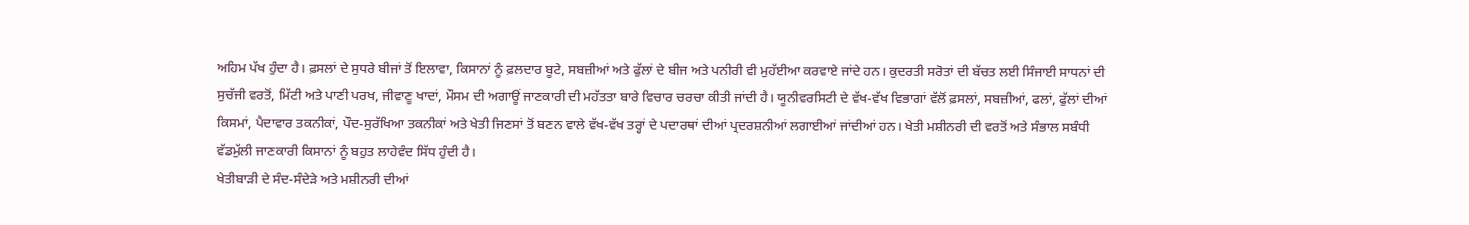ਅਹਿਮ ਪੱਖ ਹੁੰਦਾ ਹੈ। ਫ਼ਸਲਾਂ ਦੇ ਸੁਧਰੇ ਬੀਜਾਂ ਤੋਂ ਇਲਾਵਾ, ਕਿਸਾਨਾਂ ਨੂੰ ਫ਼ਲਦਾਰ ਬੂਟੇ, ਸਬਜ਼ੀਆਂ ਅਤੇ ਫੁੱਲਾਂ ਦੇ ਬੀਜ ਅਤੇ ਪਨੀਰੀ ਵੀ ਮੁਹੱਈਆ ਕਰਵਾਏ ਜਾਂਦੇ ਹਨ। ਕੁਦਰਤੀ ਸਰੋਤਾਂ ਦੀ ਬੱਚਤ ਲਈ ਸਿੰਜਾਈ ਸਾਧਨਾਂ ਦੀ ਸੁਚੱਜੀ ਵਰਤੋਂ, ਮਿੱਟੀ ਅਤੇ ਪਾਣੀ ਪਰਖ, ਜੀਵਾਣੂ ਖਾਦਾਂ, ਮੌਸਮ ਦੀ ਅਗਾਊਂ ਜਾਣਕਾਰੀ ਦੀ ਮਹੱਤਤਾ ਬਾਰੇ ਵਿਚਾਰ ਚਰਚਾ ਕੀਤੀ ਜਾਂਦੀ ਹੈ। ਯੂਨੀਵਰਸਿਟੀ ਦੇ ਵੱਖ-ਵੱਖ ਵਿਭਾਗਾਂ ਵੱਲੋਂ ਫ਼ਸਲਾਂ, ਸਬਜ਼ੀਆਂ, ਫਲਾਂ, ਫੁੱਲਾਂ ਦੀਆਂ ਕਿਸਮਾਂ, ਪੈਦਾਵਾਰ ਤਕਨੀਕਾਂ, ਪੌਦ-ਸੁਰੱਖਿਆ ਤਕਨੀਕਾਂ ਅਤੇ ਖੇਤੀ ਜਿਣਸਾਂ ਤੋਂ ਬਣਨ ਵਾਲੇ ਵੱਖ-ਵੱਖ ਤਰ੍ਹਾਂ ਦੇ ਪਦਾਰਥਾਂ ਦੀਆਂ ਪ੍ਰਦਰਸ਼ਨੀਆਂ ਲਗਾਈਆਂ ਜਾਂਦੀਆਂ ਹਨ। ਖੇਤੀ ਮਸ਼ੀਨਰੀ ਦੀ ਵਰਤੋਂ ਅਤੇ ਸੰਭਾਲ ਸਬੰਧੀ ਵੱਡਮੁੱਲੀ ਜਾਣਕਾਰੀ ਕਿਸਾਨਾਂ ਨੂੰ ਬਹੁਤ ਲਾਹੇਵੰਦ ਸਿੱਧ ਹੁੰਦੀ ਹੈ।
ਖੇਤੀਬਾੜੀ ਦੇ ਸੰਦ-ਸੰਦੇੜੇ ਅਤੇ ਮਸ਼ੀਨਰੀ ਦੀਆਂ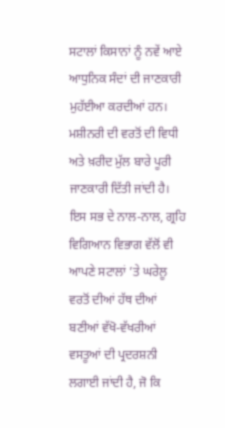ਸਟਾਲਾਂ ਕਿਸਾਨਾਂ ਨੂੰ ਨਵੇਂ ਆਏ ਆਧੁਨਿਕ ਸੰਦਾਂ ਦੀ ਜਾਣਕਾਰੀ ਮੁਹੱਈਆ ਕਰਦੀਆਂ ਹਨ। ਮਸ਼ੀਨਰੀ ਦੀ ਵਰਤੋਂ ਦੀ ਵਿਧੀ ਅਤੇ ਖ਼ਰੀਦ ਮੁੱਲ ਬਾਰੇ ਪੂਰੀ ਜਾਣਕਾਰੀ ਦਿੱਤੀ ਜਾਂਦੀ ਹੈ। ਇਸ ਸਭ ਦੇ ਨਾਲ-ਨਾਲ, ਗ੍ਰਹਿ ਵਿਗਿਆਨ ਵਿਭਾਗ ਵੱਲੋਂ ਵੀ ਆਪਣੇ ਸਟਾਲਾਂ ’ਤੇ ਘਰੇਲੂ ਵਰਤੋਂ ਦੀਆਂ ਹੱਥ ਦੀਆਂ ਬਣੀਆਂ ਵੱਖੋ-ਵੱਖਰੀਆਂ ਵਸਤੂਆਂ ਦੀ ਪ੍ਰਦਰਸ਼ਨੀ ਲਗਾਈ ਜਾਂਦੀ ਹੈ, ਜੋ ਕਿ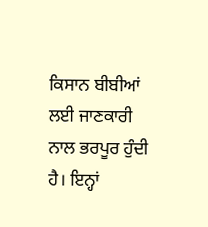ਕਿਸਾਨ ਬੀਬੀਆਂ ਲਈ ਜਾਣਕਾਰੀ ਨਾਲ ਭਰਪੂਰ ਹੁੰਦੀ ਹੈ। ਇਨ੍ਹਾਂ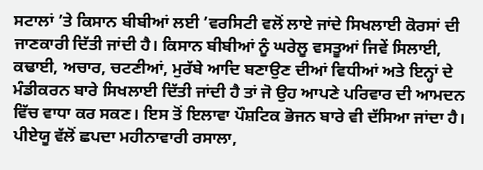ਸਟਾਲਾਂ ’ਤੇ ਕਿਸਾਨ ਬੀਬੀਆਂ ਲਈ ’ਵਰਸਿਟੀ ਵਲੋਂ ਲਾਏ ਜਾਂਦੇ ਸਿਖਲਾਈ ਕੋਰਸਾਂ ਦੀ ਜਾਣਕਾਰੀ ਦਿੱਤੀ ਜਾਂਦੀ ਹੈ। ਕਿਸਾਨ ਬੀਬੀਆਂ ਨੂੰ ਘਰੇਲੂ ਵਸਤੂਆਂ ਜਿਵੇਂ ਸਿਲਾਈ, ਕਢਾਈ, ਅਚਾਰ, ਚਟਣੀਆਂ, ਮੁਰੱਬੇ ਆਦਿ ਬਣਾਉਣ ਦੀਆਂ ਵਿਧੀਆਂ ਅਤੇ ਇਨ੍ਹਾਂ ਦੇ ਮੰਡੀਕਰਨ ਬਾਰੇ ਸਿਖਲਾਈ ਦਿੱਤੀ ਜਾਂਦੀ ਹੈ ਤਾਂ ਜੋ ਉਹ ਆਪਣੇ ਪਰਿਵਾਰ ਦੀ ਆਮਦਨ ਵਿੱਚ ਵਾਧਾ ਕਰ ਸਕਣ। ਇਸ ਤੋਂ ਇਲਾਵਾ ਪੌਸ਼ਟਿਕ ਭੋਜਨ ਬਾਰੇ ਵੀ ਦੱਸਿਆ ਜਾਂਦਾ ਹੈ।
ਪੀਏਯੂ ਵੱਲੋਂ ਛਪਦਾ ਮਹੀਨਾਵਾਰੀ ਰਸਾਲਾ,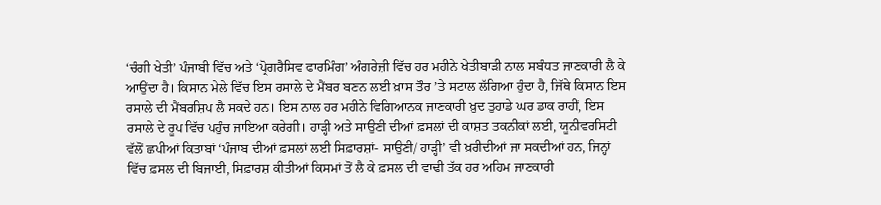‘ਚੰਗੀ ਖੇਤੀ’ ਪੰਜਾਬੀ ਵਿੱਚ ਅਤੇ ‘ਪ੍ਰੋਗਰੈਸਿਵ ਫਾਰਮਿੰਗ’ ਅੰਗਰੇਜ਼ੀ ਵਿੱਚ ਹਰ ਮਹੀਨੇ ਖੇਤੀਬਾੜੀ ਨਾਲ ਸਬੰਧਤ ਜਾਣਕਾਰੀ ਲੈ ਕੇ ਆਉਂਦਾ ਹੈ। ਕਿਸਾਨ ਮੇਲੇ ਵਿੱਚ ਇਸ ਰਸਾਲੇ ਦੇ ਮੈਂਬਰ ਬਣਨ ਲਈ ਖ਼ਾਸ ਤੌਰ ’ਤੇ ਸਟਾਲ ਲੱਗਿਆ ਹੁੰਦਾ ਹੈ, ਜਿੱਥੇ ਕਿਸਾਨ ਇਸ ਰਸਾਲੇ ਦੀ ਮੈਂਬਰਸ਼ਿਪ ਲੈ ਸਕਦੇ ਹਨ। ਇਸ ਨਾਲ ਹਰ ਮਹੀਨੇ ਵਿਗਿਆਨਕ ਜਾਣਕਾਰੀ ਖ਼ੁਦ ਤੁਹਾਡੇ ਘਰ ਡਾਕ ਰਾਹੀਂ, ਇਸ ਰਸਾਲੇ ਦੇ ਰੂਪ ਵਿੱਚ ਪਹੁੰਚ ਜਾਇਆ ਕਰੇਗੀ। ਹਾੜ੍ਹੀ ਅਤੇ ਸਾਉਣੀ ਦੀਆਂ ਫ਼ਸਲਾਂ ਦੀ ਕਾਸ਼ਤ ਤਕਨੀਕਾਂ ਲਈ, ਯੂਨੀਵਰਸਿਟੀ ਵੱਲੋਂ ਛਪੀਆਂ ਕਿਤਾਬਾਂ ‘ਪੰਜਾਬ ਦੀਆਂ ਫ਼ਸਲਾਂ ਲਈ ਸਿਫ਼ਾਰਸ਼ਾਂ- ਸਾਉਣੀ/ ਹਾੜ੍ਹੀ’ ਵੀ ਖ਼ਰੀਦੀਆਂ ਜਾ ਸਕਦੀਆਂ ਹਨ, ਜਿਨ੍ਹਾਂ ਵਿੱਚ ਫ਼ਸਲ ਦੀ ਬਿਜਾਈ, ਸਿਫ਼ਾਰਸ਼ ਕੀਤੀਆਂ ਕਿਸਮਾਂ ਤੋਂ ਲੈ ਕੇ ਫ਼ਸਲ ਦੀ ਵਾਢੀ ਤੱਕ ਹਰ ਅਹਿਮ ਜਾਣਕਾਰੀ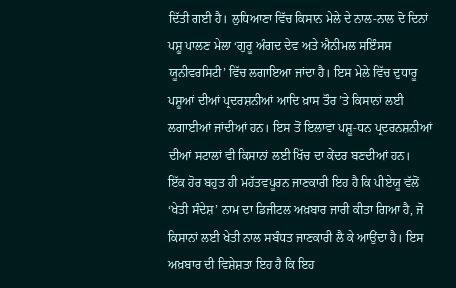ਦਿੱਤੀ ਗਈ ਹੈ। ਲੁਧਿਆਣਾ ਵਿੱਚ ਕਿਸਾਨ ਮੇਲੇ ਦੇ ਨਾਲ-ਨਾਲ ਦੋ ਦਿਨਾਂ ਪਸ਼ੂ ਪਾਲਣ ਮੇਲਾ ‘ਗੁਰੂ ਅੰਗਦ ਦੇਵ ਅਤੇ ਐਨੀਮਲ ਸਇੰਸਸ ਯੂਨੀਵਰਸਿਟੀ’ ਵਿੱਚ ਲਗਾਇਆ ਜਾਂਦਾ ਹੈ। ਇਸ ਮੇਲੇ ਵਿੱਚ ਦੁਧਾਰੂ ਪਸ਼ੂਆਂ ਦੀਆਂ ਪ੍ਰਦਰਸ਼ਨੀਆਂ ਆਦਿ ਖ਼ਾਸ ਤੌਰ ’ਤੇ ਕਿਸਾਨਾਂ ਲਈ ਲਗਾਈਆਂ ਜਾਂਦੀਆਂ ਹਨ। ਇਸ ਤੋਂ ਇਲਾਵਾ ਪਸ਼ੂ-ਧਨ ਪ੍ਰਦਰਨਸ਼ਨੀਆਂ ਦੀਆਂ ਸਟਾਲਾਂ ਵੀ ਕਿਸਾਨਾਂ ਲਈ ਖਿੱਚ ਦਾ ਕੇਂਦਰ ਬਣਦੀਆਂ ਹਨ।
ਇੱਕ ਹੋਰ ਬਹੁਤ ਹੀ ਮਹੱਤਵਪੂਰਨ ਜਾਣਕਾਰੀ ਇਹ ਹੈ ਕਿ ਪੀਏਯੂ ਵੱਲੋਂ ‘ਖੇਤੀ ਸੰਦੇਸ਼’ ਨਾਮ ਦਾ ਡਿਜੀਟਲ ਅਖ਼ਬਾਰ ਜਾਰੀ ਕੀਤਾ ਗਿਆ ਹੈ, ਜੋ ਕਿਸਾਨਾਂ ਲਈ ਖੇਤੀ ਨਾਲ ਸਬੰਧਤ ਜਾਣਕਾਰੀ ਲੈ ਕੇ ਆਉਂਦਾ ਹੈ। ਇਸ ਅਖ਼ਬਾਰ ਦੀ ਵਿਸ਼ੇਸ਼ਤਾ ਇਹ ਹੈ ਕਿ ਇਹ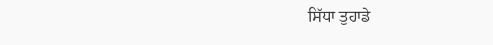ਸਿੱਧਾ ਤੁਹਾਡੇ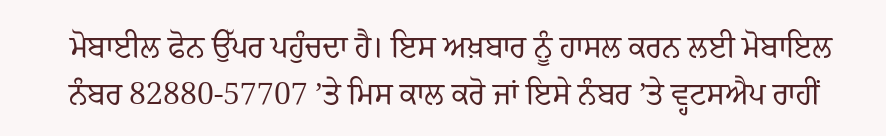ਮੋਬਾਈਲ ਫੋਨ ਉੱਪਰ ਪਹੁੰਚਦਾ ਹੈ। ਇਸ ਅਖ਼ਬਾਰ ਨੂੰ ਹਾਸਲ ਕਰਨ ਲਈ ਮੋਬਾਇਲ ਨੰਬਰ 82880-57707 ’ਤੇ ਮਿਸ ਕਾਲ ਕਰੋ ਜਾਂ ਇਸੇ ਨੰਬਰ ’ਤੇ ਵ੍ਹਟਸਐਪ ਰਾਹੀਂ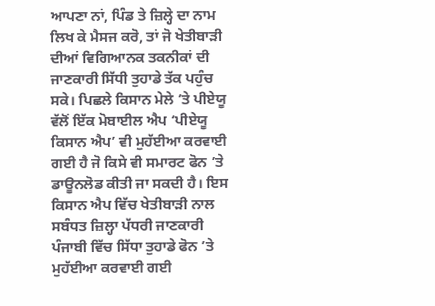ਆਪਣਾ ਨਾਂ, ਪਿੰਡ ਤੇ ਜ਼ਿਲ੍ਹੇ ਦਾ ਨਾਮ ਲਿਖ ਕੇ ਮੈਸਜ ਕਰੋ, ਤਾਂ ਜੋ ਖੇਤੀਬਾੜੀ ਦੀਆਂ ਵਿਗਿਆਨਕ ਤਕਨੀਕਾਂ ਦੀ ਜਾਣਕਾਰੀ ਸਿੱਧੀ ਤੁਹਾਡੇ ਤੱਕ ਪਹੁੰਚ ਸਕੇ। ਪਿਛਲੇ ਕਿਸਾਨ ਮੇਲੇ ’ਤੇ ਪੀਏਯੂ ਵੱਲੋਂ ਇੱਕ ਮੋਬਾਈਲ ਐਪ ‘ਪੀਏਯੂ ਕਿਸਾਨ ਐਪ’ ਵੀ ਮੁਹੱਈਆ ਕਰਵਾਈ ਗਈ ਹੈ ਜੋ ਕਿਸੇ ਵੀ ਸਮਾਰਟ ਫੋਨ ’ਤੇ ਡਾਊਨਲੋਡ ਕੀਤੀ ਜਾ ਸਕਦੀ ਹੈ। ਇਸ ਕਿਸਾਨ ਐਪ ਵਿੱਚ ਖੇਤੀਬਾੜੀ ਨਾਲ ਸਬੰਧਤ ਜ਼ਿਲ੍ਹਾ ਪੱਧਰੀ ਜਾਣਕਾਰੀ ਪੰਜਾਬੀ ਵਿੱਚ ਸਿੱਧਾ ਤੁਹਾਡੇ ਫੋਨ ’ਤੇ ਮੁਹੱਈਆ ਕਰਵਾਈ ਗਈ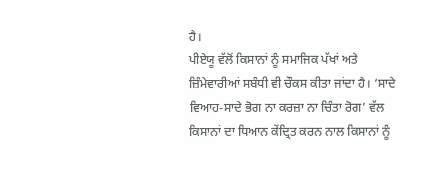ਹੈ।
ਪੀਏਯੂ ਵੱਲੋਂ ਕਿਸਾਨਾਂ ਨੂੰ ਸਮਾਜਿਕ ਪੱਖਾਂ ਅਤੇ ਜ਼ਿੰਮੇਵਾਰੀਆਂ ਸਬੰਧੀ ਵੀ ਚੌਕਸ ਕੀਤਾ ਜਾਂਦਾ ਹੈ। ‘ਸਾਦੇ ਵਿਆਹ-ਸਾਦੇ ਭੋਗ ਨਾ ਕਰਜ਼ਾ ਨਾ ਚਿੰਤਾ ਰੋਗ’ ਵੱਲ ਕਿਸਾਨਾਂ ਦਾ ਧਿਆਨ ਕੇਂਦ੍ਰਿਤ ਕਰਨ ਨਾਲ ਕਿਸਾਨਾਂ ਨੂੰ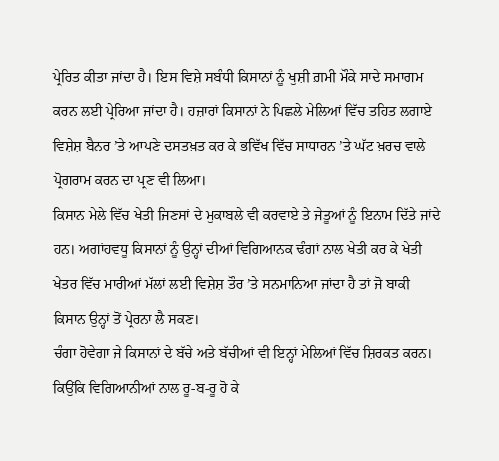ਪ੍ਰੇਰਿਤ ਕੀਤਾ ਜਾਂਦਾ ਹੈ। ਇਸ ਵਿਸ਼ੇ ਸਬੰਧੀ ਕਿਸਾਨਾਂ ਨੂੰ ਖੁਸ਼ੀ ਗ਼ਮੀ ਮੌਕੇ ਸਾਦੇ ਸਮਾਗਮ ਕਰਨ ਲਈ ਪ੍ਰੇਰਿਆ ਜਾਂਦਾ ਹੈ। ਹਜ਼ਾਰਾਂ ਕਿਸਾਨਾਂ ਨੇ ਪਿਛਲੇ ਮੇਲਿਆਂ ਵਿੱਚ ਤਹਿਤ ਲਗਾਏ ਵਿਸ਼ੇਸ਼ ਬੈਨਰ ’ਤੇ ਆਪਣੇ ਦਸਤਖ਼ਤ ਕਰ ਕੇ ਭਵਿੱਖ ਵਿੱਚ ਸਾਧਾਰਨ ’ਤੇ ਘੱਟ ਖ਼ਰਚ ਵਾਲੇ ਪ੍ਰੋਗਰਾਮ ਕਰਨ ਦਾ ਪ੍ਰਣ ਵੀ ਲਿਆ।
ਕਿਸਾਨ ਮੇਲੇ ਵਿੱਚ ਖੇਤੀ ਜਿਣਸਾਂ ਦੇ ਮੁਕਾਬਲੇ ਵੀ ਕਰਵਾਏ ਤੇ ਜੇਤੂਆਂ ਨੂੰ ਇਨਾਮ ਦਿੱਤੇ ਜਾਂਦੇ ਹਨ। ਅਗਾਂਹਵਧੂ ਕਿਸਾਨਾਂ ਨੂੰ ਉਨ੍ਹਾਂ ਦੀਆਂ ਵਿਗਿਆਨਕ ਢੰਗਾਂ ਨਾਲ ਖੇਤੀ ਕਰ ਕੇ ਖੇਤੀ ਖੇਤਰ ਵਿੱਚ ਮਾਰੀਆਂ ਮੱਲਾਂ ਲਈ ਵਿਸ਼ੇਸ਼ ਤੌਰ ’ਤੇ ਸਨਮਾਨਿਆ ਜਾਂਦਾ ਹੈ ਤਾਂ ਜੋ ਬਾਕੀ ਕਿਸਾਨ ਉਨ੍ਹਾਂ ਤੋਂ ਪ੍ਰੇਰਨਾ ਲੈ ਸਕਣ।
ਚੰਗਾ ਹੋਵੇਗਾ ਜੇ ਕਿਸਾਨਾਂ ਦੇ ਬੱਚੇ ਅਤੇ ਬੱਚੀਆਂ ਵੀ ਇਨ੍ਹਾਂ ਮੇਲਿਆਂ ਵਿੱਚ ਸ਼ਿਰਕਤ ਕਰਨ। ਕਿਉਂਕਿ ਵਿਗਿਆਨੀਆਂ ਨਾਲ ਰੂ-ਬ-ਰੂ ਹੋ ਕੇ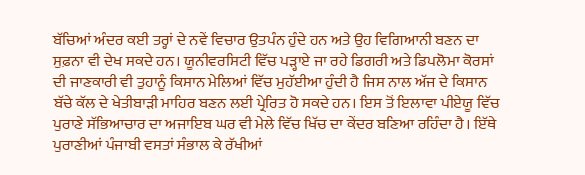ਬੱਚਿਆਂ ਅੰਦਰ ਕਈ ਤਰ੍ਹਾਂ ਦੇ ਨਵੇਂ ਵਿਚਾਰ ਉਤਪੰਨ ਹੁੰਦੇ ਹਨ ਅਤੇ ਉਹ ਵਿਗਿਆਨੀ ਬਣਨ ਦਾ ਸੁਫ਼ਨਾ ਵੀ ਦੇਖ ਸਕਦੇ ਹਨ। ਯੂਨੀਵਰਸਿਟੀ ਵਿੱਚ ਪੜ੍ਹਾਏ ਜਾ ਰਹੇ ਡਿਗਰੀ ਅਤੇ ਡਿਪਲੋਮਾ ਕੋਰਸਾਂ ਦੀ ਜਾਣਕਾਰੀ ਵੀ ਤੁਹਾਨੂੰ ਕਿਸਾਨ ਮੇਲਿਆਂ ਵਿੱਚ ਮੁਹੱਈਆ ਹੁੰਦੀ ਹੈ ਜਿਸ ਨਾਲ ਅੱਜ ਦੇ ਕਿਸਾਨ ਬੱਚੇ ਕੱਲ ਦੇ ਖੇਤੀਬਾੜੀ ਮਾਹਿਰ ਬਣਨ ਲਈ ਪ੍ਰੇਰਿਤ ਹੋ ਸਕਦੇ ਹਨ। ਇਸ ਤੋਂ ਇਲਾਵਾ ਪੀਏਯੂ ਵਿੱਚ ਪੁਰਾਣੇ ਸੱਭਿਆਚਾਰ ਦਾ ਅਜਾਇਬ ਘਰ ਵੀ ਮੇਲੇ ਵਿੱਚ ਖਿੱਚ ਦਾ ਕੇਂਦਰ ਬਣਿਆ ਰਹਿੰਦਾ ਹੈ। ਇੱਥੇ ਪੁਰਾਣੀਆਂ ਪੰਜਾਬੀ ਵਸਤਾਂ ਸੰਭਾਲ ਕੇ ਰੱਖੀਆਂ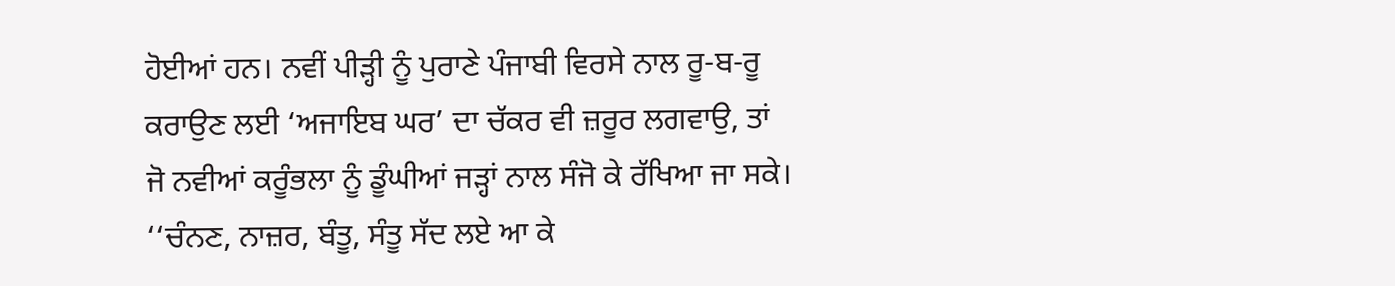ਹੋਈਆਂ ਹਨ। ਨਵੀਂ ਪੀੜ੍ਹੀ ਨੂੰ ਪੁਰਾਣੇ ਪੰਜਾਬੀ ਵਿਰਸੇ ਨਾਲ ਰੂ-ਬ-ਰੂ ਕਰਾਉਣ ਲਈ ‘ਅਜਾਇਬ ਘਰ’ ਦਾ ਚੱਕਰ ਵੀ ਜ਼ਰੂਰ ਲਗਵਾਉ, ਤਾਂ ਜੋ ਨਵੀਆਂ ਕਰੂੰਭਲਾ ਨੂੰ ਡੂੰਘੀਆਂ ਜੜ੍ਹਾਂ ਨਾਲ ਸੰਜੋ ਕੇ ਰੱਖਿਆ ਜਾ ਸਕੇ।
‘‘ਚੰਨਣ, ਨਾਜ਼ਰ, ਬੰਤੂ, ਸੰਤੂ ਸੱਦ ਲਏ ਆ ਕੇ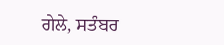ਗੇਲੇ, ਸਤੰਬਰ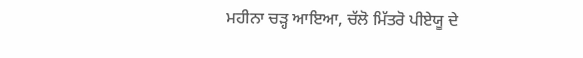ਮਹੀਨਾ ਚੜ੍ਹ ਆਇਆ, ਚੱਲੋ ਮਿੱਤਰੋ ਪੀਏਯੂ ਦੇ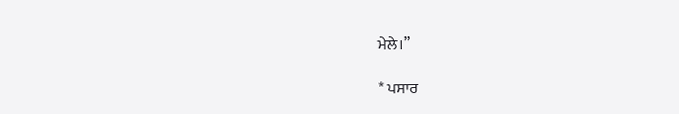ਮੇਲੇ।”

* ਪਸਾਰ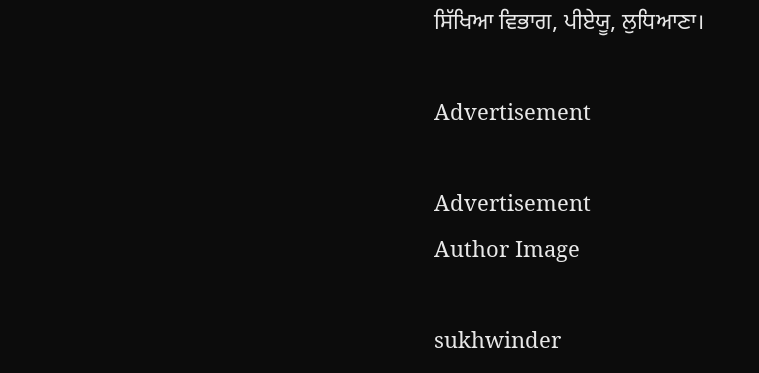ਸਿੱਖਿਆ ਵਿਭਾਗ, ਪੀਏਯੂ, ਲੁਧਿਆਣਾ।

Advertisement

Advertisement
Author Image

sukhwinder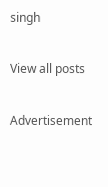singh

View all posts

Advertisement